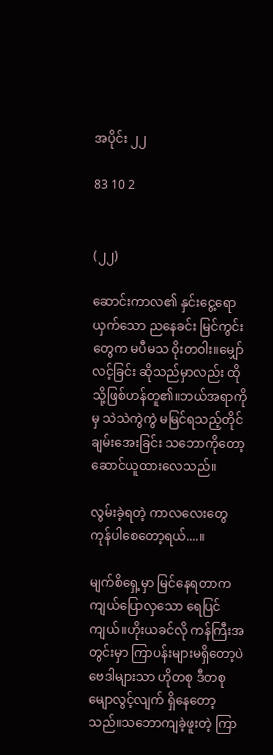အပိုင်း ၂၂

83 10 2


(၂၂)

ဆောင်းကာလ၏ နှင်းငွေ့ရောယှက်သော ညနေခင်း မြင်ကွင်းတွေက မပီမသ ဝိုးတဝါး။မျှော်လင့်ခြင်း ဆိုသည်မှာလည်း ထိုသို့ဖြစ်ဟန်တူ၏။ဘယ်အရာကိုမှ သဲသဲကွဲကွဲ မမြင်ရသည့်တိုင် ချမ်းအေးခြင်း သဘောကိုတော့ဆောင်ယူထားလေသည်။

လွမ်းခဲ့ရတဲ့ ကာလလေးတွေ ကုန်ပါစေတော့ရယ်....။

မျက်စိရှေ့မှာ မြင်နေရတာက ကျယ်ပြောလှသော ရေပြင်ကျယ်။ဟိုးယခင်လို ကန်ကြီးအတွင်းမှာ ကြာပန်းများမရှိတော့ပဲ ဗေဒါများသာ ဟိုတစု ဒီတစု မျောလွင့်လျက် ရှိနေတော့သည်။သဘောကျခဲ့ဖူးတဲ့ ကြာ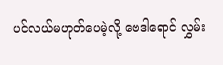ပင်လယ်မဟုတ်ပေမဲ့လို့ ဗေဒါရောင် လွှမ်း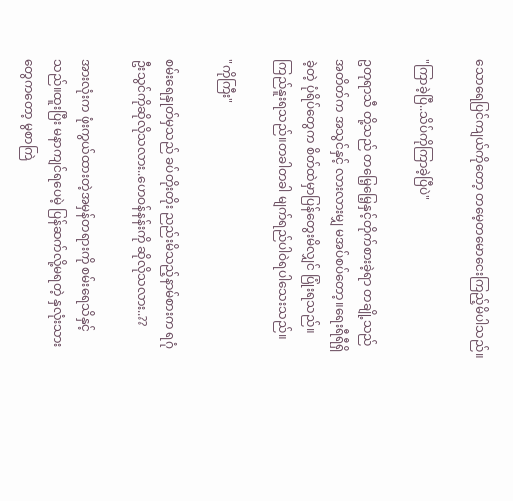သောရေပြင်ကျယ်ကိုတော့ တမေ့တမောငေးကြည့်မိပါသည်။

"ကြာခဲ့ပြီ..သိပ်ကိုကြာခဲ့ပြီပဲ"

ဥတုရာသီ တို့သည် တမြေ့မြေ့နှင့်တိုက်စားခဲ့ရာ တချို့သည် အတိတ်က အသွင်နှင့် လားလားမျှ မအပ်စပ်တော့။ရေးရီရီရှိခဲ့တဲ့ ပုံရိပ်တွေက စိတ်ထဲမှာပြန်တွေးမိလျှင် ပြုံးရသည်။ကြည်နူးရသည်။တခါတခါ မျက်ရည်ပါဝဲရပါသေးသည်။

"ကိုကြီး"

စမ်းရေနှုတ်မှသည် ခပ်တိုးတိုး ညည်းမိသည့်နာမ်စားက ရဂုံဦးသွင်ကိုဆိုလိုသလား..ဟေဝန်နန်းကို ဆိုလိုသလား..??

အားလုံးက ဖုံးကွယ်ထားတဲ့အမှန်တရားကို စမ်းရေသိနှင့်သည်။ထူးပြီး မနာကျင်ရပေမဲ့ ပြန်ဆက်လို့မရတဲ့ နှလုံးသားတွေကတော့ မွစာကြဲ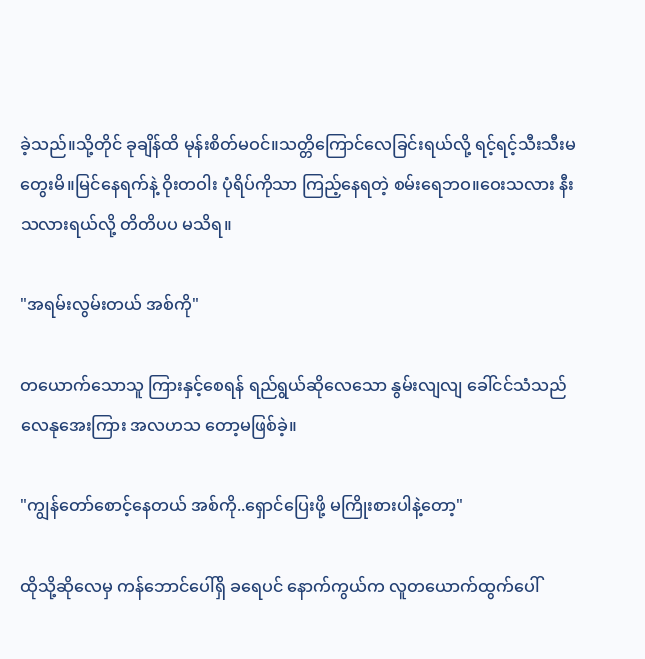ခဲ့သည်။သို့တိုင် ခုချိန်ထိ မုန်းစိတ်မဝင်။သတ္တိကြောင်လေခြင်းရယ်လို့ ရင့်ရင့်သီးသီးမတွေးမိ။မြင်နေရက်နဲ့ ဝိုးတဝါး ပုံရိပ်ကိုသာ ကြည့်နေရတဲ့ စမ်းရေဘဝ။ဝေးသလား နီးသလားရယ်လို့ တိတိပပ မသိရ။

"အရမ်းလွမ်းတယ် အစ်ကို"

တယောက်သောသူ ကြားနှင့်စေရန် ရည်ရွယ်ဆိုလေသော နွမ်းလျလျ ခေါ်ငင်သံသည် လေနုအေးကြား အလဟသ တော့မဖြစ်ခဲ့။

"ကျွန်တော်စောင့်နေတယ် အစ်ကို..ရှောင်ပြေးဖို့ မကြိုးစားပါနဲ့တော့"

ထိုသို့ဆိုလေမှ ကန်ဘောင်ပေါ်ရှိ ခရေပင် နောက်ကွယ်က လူတယောက်ထွက်ပေါ်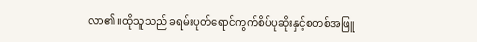လာ၏။ထိုသူသည် ခရမ်းပုတ်ရောင်ကွက်စိပ်ပုဆိုးနှင့်စတစ်အဖြူ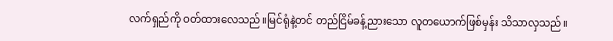လက်ရှည်ကို ဝတ်ထားလေသည်။မြင်ရုံနဲ့တင် တည်ငြိမ်ခန့်ညားသော လူတယောက်ဖြစ်မှန်း သိသာလှသည်။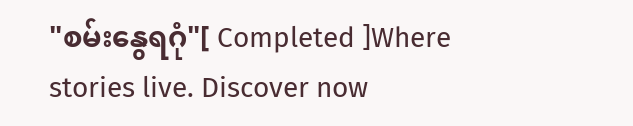"စမ်းနွေရဂုံ"[ Completed ]Where stories live. Discover now